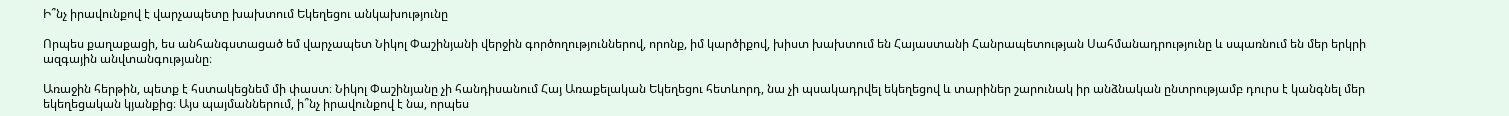Ի՞նչ իրավունքով է վարչապետը խախտում Եկեղեցու անկախությունը

Որպես քաղաքացի, ես անհանգստացած եմ վարչապետ Նիկոլ Փաշինյանի վերջին գործողություններով, որոնք, իմ կարծիքով, խիստ խախտում են Հայաստանի Հանրապետության Սահմանադրությունը և սպառնում են մեր երկրի ազգային անվտանգությանը։

Առաջին հերթին, պետք է հստակեցնեմ մի փաստ։ Նիկոլ Փաշինյանը չի հանդիսանում Հայ Առաքելական Եկեղեցու հետևորդ, նա չի պսակադրվել եկեղեցով և տարիներ շարունակ իր անձնական ընտրությամբ դուրս է կանգնել մեր եկեղեցական կյանքից։ Այս պայմաններում, ի՞նչ իրավունքով է նա, որպես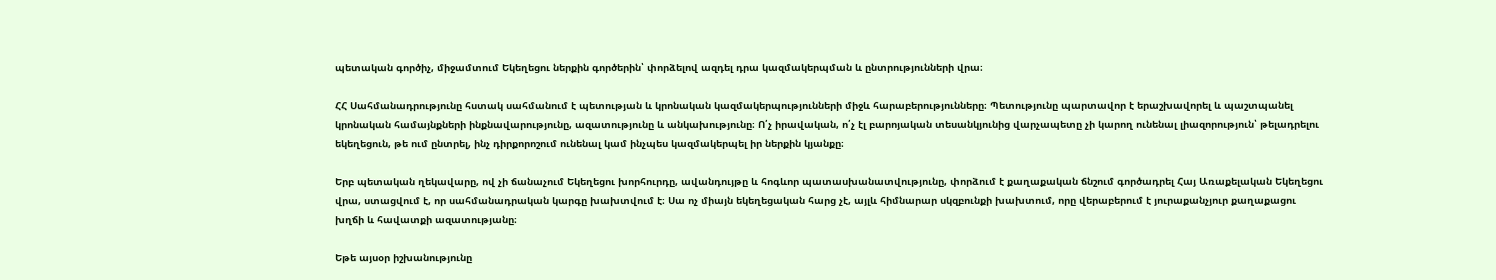պետական գործիչ, միջամտում Եկեղեցու ներքին գործերին՝ փորձելով ազդել դրա կազմակերպման և ընտրությունների վրա։

ՀՀ Սահմանադրությունը հստակ սահմանում է պետության և կրոնական կազմակերպությունների միջև հարաբերությունները։ Պետությունը պարտավոր է երաշխավորել և պաշտպանել կրոնական համայնքների ինքնավարությունը, ազատությունը և անկախությունը։ Ո՛չ իրավական, ո՛չ էլ բարոյական տեսանկյունից վարչապետը չի կարող ունենալ լիազորություն՝ թելադրելու եկեղեցուն, թե ում ընտրել, ինչ դիրքորոշում ունենալ կամ ինչպես կազմակերպել իր ներքին կյանքը։

Երբ պետական ղեկավարը, ով չի ճանաչում Եկեղեցու խորհուրդը, ավանդույթը և հոգևոր պատասխանատվությունը, փորձում է քաղաքական ճնշում գործադրել Հայ Առաքելական Եկեղեցու վրա, ստացվում է, որ սահմանադրական կարգը խախտվում է։ Սա ոչ միայն եկեղեցական հարց չէ, այլև հիմնարար սկզբունքի խախտում, որը վերաբերում է յուրաքանչյուր քաղաքացու խղճի և հավատքի ազատությանը։

Եթե այսօր իշխանությունը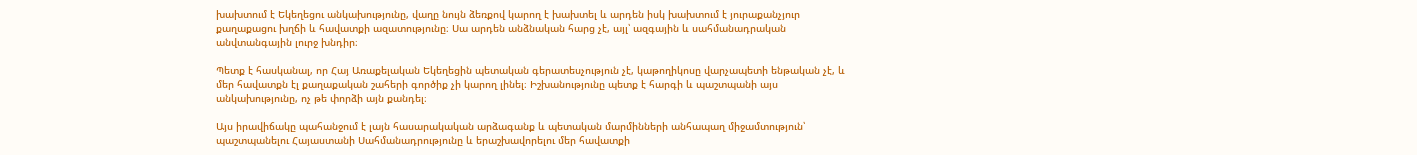խախտում է Եկեղեցու անկախությունը, վաղը նույն ձեռքով կարող է խախտել և արդեն իսկ խախտում է յուրաքանչյուր քաղաքացու խղճի և հավատքի ազատությունը։ Սա արդեն անձնական հարց չէ, այլ՝ ազգային և սահմանադրական անվտանգային լուրջ խնդիր։

Պետք է հասկանալ, որ Հայ Առաքելական Եկեղեցին պետական գերատեսչություն չէ, կաթողիկոսը վարչապետի ենթական չէ, և մեր հավատքն էլ քաղաքական շահերի գործիք չի կարող լինել։ Իշխանությունը պետք է հարգի և պաշտպանի այս անկախությունը, ոչ թե փորձի այն քանդել։

Այս իրավիճակը պահանջում է լայն հասարակական արձագանք և պետական մարմինների անհապաղ միջամտություն՝ պաշտպանելու Հայաստանի Սահմանադրությունը և երաշխավորելու մեր հավատքի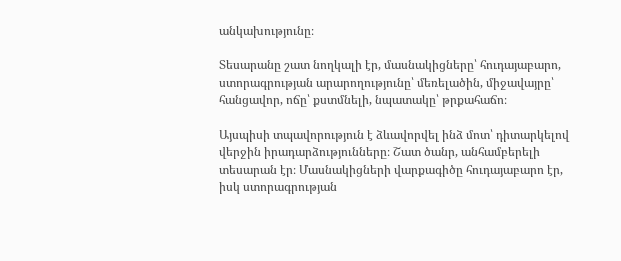անկախությունը։

Տեսարանը շատ նողկալի էր, մասնակիցները՝ հուդայաբարո, ստորագրության արարողությունը՝ մեռելածին, միջավայրը՝ հանցավոր, ոճը՝ քստմնելի, նպատակը՝ թրքահաճո։

Այսպիսի տպավորություն է ձևավորվել ինձ մոտ՝ դիտարկելով վերջին իրադարձությունները։ Շատ ծանր, անհամբերելի տեսարան էր։ Մասնակիցների վարքագիծը հուդայաբարո էր, իսկ ստորագրության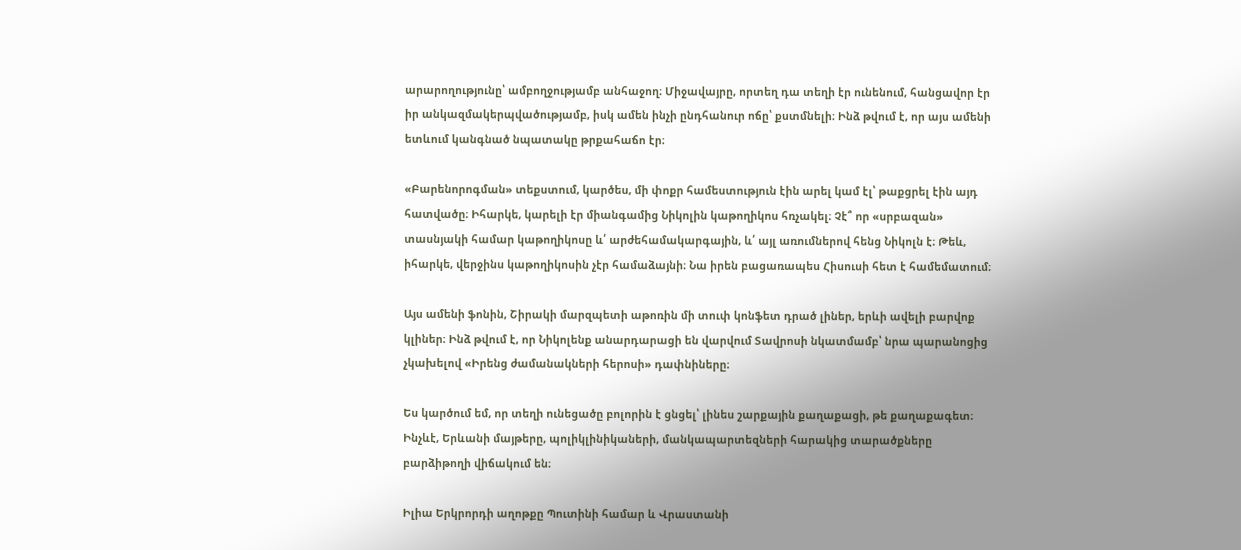արարողությունը՝ ամբողջությամբ անհաջող։ Միջավայրը, որտեղ դա տեղի էր ունենում, հանցավոր էր իր անկազմակերպվածությամբ, իսկ ամեն ինչի ընդհանուր ոճը՝ քստմնելի։ Ինձ թվում է, որ այս ամենի ետևում կանգնած նպատակը թրքահաճո էր։

«Բարենորոգման» տեքստում, կարծես, մի փոքր համեստություն էին արել կամ էլ՝ թաքցրել էին այդ հատվածը։ Իհարկե, կարելի էր միանգամից Նիկոլին կաթողիկոս հռչակել։ Չէ՞ որ «սրբազան» տասնյակի համար կաթողիկոսը և՛ արժեհամակարգային, և՛ այլ առումներով հենց Նիկոլն է։ Թեև, իհարկե, վերջինս կաթողիկոսին չէր համաձայնի։ Նա իրեն բացառապես Հիսուսի հետ է համեմատում։

Այս ամենի ֆոնին, Շիրակի մարզպետի աթոռին մի տուփ կոնֆետ դրած լիներ, երևի ավելի բարվոք կլիներ։ Ինձ թվում է, որ Նիկոլենք անարդարացի են վարվում Տավրոսի նկատմամբ՝ նրա պարանոցից չկախելով «Իրենց ժամանակների հերոսի» դափնիները։

Ես կարծում եմ, որ տեղի ունեցածը բոլորին է ցնցել՝ լինես շարքային քաղաքացի, թե քաղաքագետ։ Ինչևէ, Երևանի մայթերը, պոլիկլինիկաների, մանկապարտեզների հարակից տարածքները բարձիթողի վիճակում են։

Իլիա Երկրորդի աղոթքը Պուտինի համար և Վրաստանի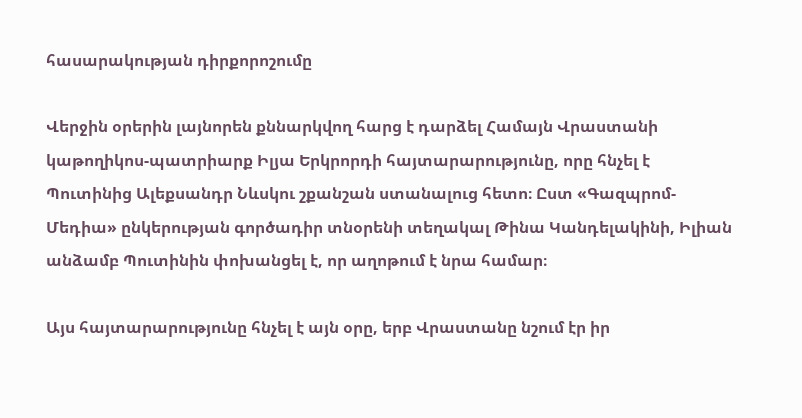հասարակության դիրքորոշումը

Վերջին օրերին լայնորեն քննարկվող հարց է դարձել Համայն Վրաստանի կաթողիկոս-պատրիարք Իլյա Երկրորդի հայտարարությունը, որը հնչել է Պուտինից Ալեքսանդր Նևսկու շքանշան ստանալուց հետո։ Ըստ «Գազպրոմ-Մեդիա» ընկերության գործադիր տնօրենի տեղակալ Թինա Կանդելակինի, Իլիան անձամբ Պուտինին փոխանցել է, որ աղոթում է նրա համար։

Այս հայտարարությունը հնչել է այն օրը, երբ Վրաստանը նշում էր իր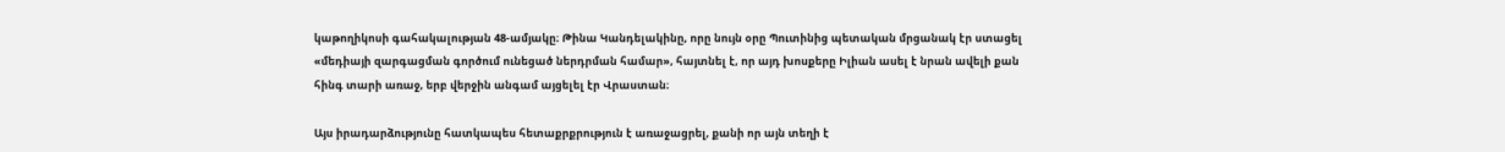կաթողիկոսի գահակալության 48-ամյակը։ Թինա Կանդելակինը, որը նույն օրը Պուտինից պետական մրցանակ էր ստացել «մեդիայի զարգացման գործում ունեցած ներդրման համար», հայտնել է, որ այդ խոսքերը Իլիան ասել է նրան ավելի քան հինգ տարի առաջ, երբ վերջին անգամ այցելել էր Վրաստան։

Այս իրադարձությունը հատկապես հետաքրքրություն է առաջացրել, քանի որ այն տեղի է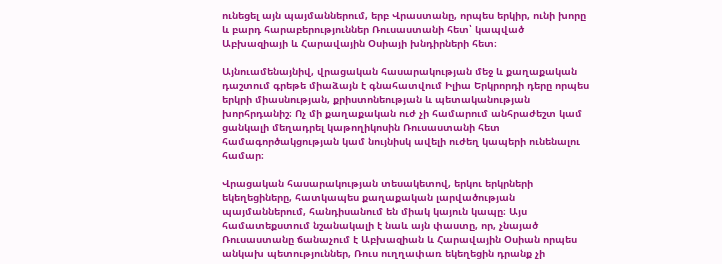ունեցել այն պայմաններում, երբ Վրաստանը, որպես երկիր, ունի խորը և բարդ հարաբերություններ Ռուսաստանի հետ՝ կապված Աբխազիայի և Հարավային Օսիայի խնդիրների հետ։

Այնուամենայնիվ, վրացական հասարակության մեջ և քաղաքական դաշտում գրեթե միաձայն է գնահատվում Իլիա Երկրորդի դերը որպես երկրի միասնության, քրիստոնեության և պետականության խորհրդանիշ։ Ոչ մի քաղաքական ուժ չի համարում անհրաժեշտ կամ ցանկալի մեղադրել կաթողիկոսին Ռուսաստանի հետ համագործակցության կամ նույնիսկ ավելի ուժեղ կապերի ունենալու համար։

Վրացական հասարակության տեսակետով, երկու երկրների եկեղեցիները, հատկապես քաղաքական լարվածության պայմաններում, հանդիսանում են միակ կայուն կապը։ Այս համատեքստում նշանակալի է նաև այն փաստը, որ, չնայած Ռուսաստանը ճանաչում է Աբխազիան և Հարավային Օսիան որպես անկախ պետություններ, Ռուս ուղղափառ եկեղեցին դրանք չի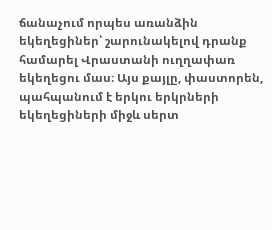ճանաչում որպես առանձին եկեղեցիներ՝ շարունակելով դրանք համարել Վրաստանի ուղղափառ եկեղեցու մաս։ Այս քայլը, փաստորեն, պահպանում է երկու երկրների եկեղեցիների միջև սերտ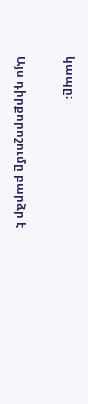կապը։

Այս դիրքորոշումը բարձր է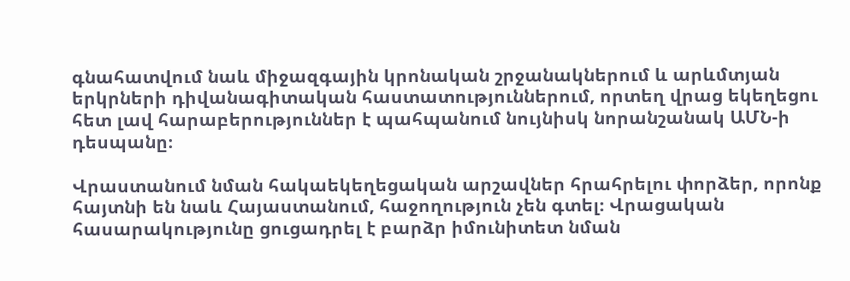գնահատվում նաև միջազգային կրոնական շրջանակներում և արևմտյան երկրների դիվանագիտական հաստատություններում, որտեղ վրաց եկեղեցու հետ լավ հարաբերություններ է պահպանում նույնիսկ նորանշանակ ԱՄՆ-ի դեսպանը։

Վրաստանում նման հակաեկեղեցական արշավներ հրահրելու փորձեր, որոնք հայտնի են նաև Հայաստանում, հաջողություն չեն գտել։ Վրացական հասարակությունը ցուցադրել է բարձր իմունիտետ նման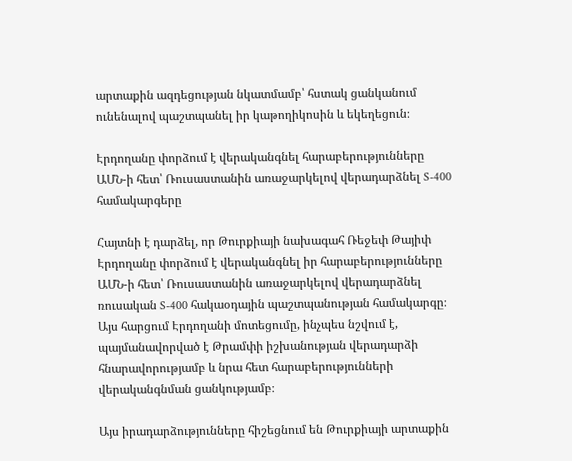արտաքին ազդեցության նկատմամբ՝ հստակ ցանկանում ունենալով պաշտպանել իր կաթողիկոսին և եկեղեցուն։

Էրդողանը փորձում է վերականգնել հարաբերությունները ԱՄՆ-ի հետ՝ Ռուսաստանին առաջարկելով վերադարձնել S-400 համակարգերը

Հայտնի է դարձել, որ Թուրքիայի նախագահ Ռեջեփ Թայիփ Էրդողանը փորձում է վերականգնել իր հարաբերությունները ԱՄՆ-ի հետ՝ Ռուսաստանին առաջարկելով վերադարձնել ռուսական S-400 հակաօդային պաշտպանության համակարգը։ Այս հարցում Էրդողանի մոտեցումը, ինչպես նշվում է, պայմանավորված է Թրամփի իշխանության վերադարձի հնարավորությամբ և նրա հետ հարաբերությունների վերականգնման ցանկությամբ։

Այս իրադարձությունները հիշեցնում են Թուրքիայի արտաքին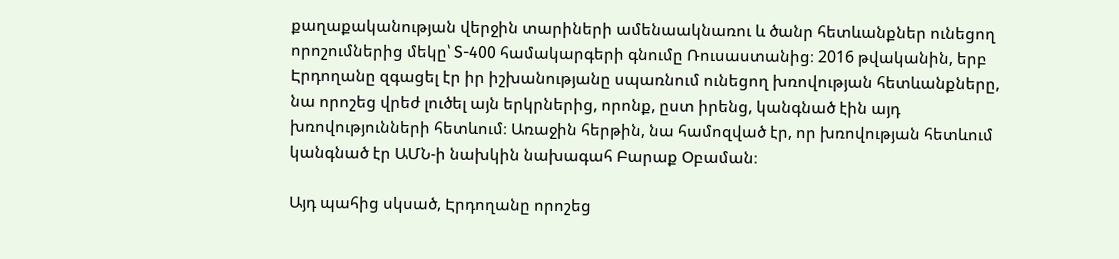քաղաքականության վերջին տարիների ամենաակնառու և ծանր հետևանքներ ունեցող որոշումներից մեկը՝ S-400 համակարգերի գնումը Ռուսաստանից։ 2016 թվականին, երբ Էրդողանը զգացել էր իր իշխանությանը սպառնում ունեցող խռովության հետևանքները, նա որոշեց վրեժ լուծել այն երկրներից, որոնք, ըստ իրենց, կանգնած էին այդ խռովությունների հետևում։ Առաջին հերթին, նա համոզված էր, որ խռովության հետևում կանգնած էր ԱՄՆ-ի նախկին նախագահ Բարաք Օբաման։

Այդ պահից սկսած, Էրդողանը որոշեց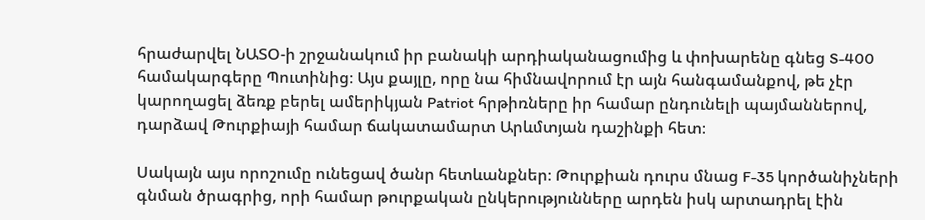հրաժարվել ՆԱՏՕ-ի շրջանակում իր բանակի արդիականացումից և փոխարենը գնեց S-400 համակարգերը Պուտինից։ Այս քայլը, որը նա հիմնավորում էր այն հանգամանքով, թե չէր կարողացել ձեռք բերել ամերիկյան Patriot հրթիռները իր համար ընդունելի պայմաններով, դարձավ Թուրքիայի համար ճակատամարտ Արևմտյան դաշինքի հետ։

Սակայն այս որոշումը ունեցավ ծանր հետևանքներ։ Թուրքիան դուրս մնաց F-35 կործանիչների գնման ծրագրից, որի համար թուրքական ընկերությունները արդեն իսկ արտադրել էին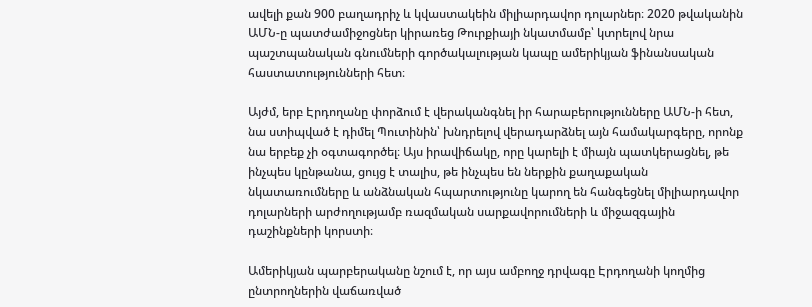ավելի քան 900 բաղադրիչ և կվաստակեին միլիարդավոր դոլարներ։ 2020 թվականին ԱՄՆ-ը պատժամիջոցներ կիրառեց Թուրքիայի նկատմամբ՝ կտրելով նրա պաշտպանական գնումների գործակալության կապը ամերիկյան ֆինանսական հաստատությունների հետ։

Այժմ, երբ Էրդողանը փորձում է վերականգնել իր հարաբերությունները ԱՄՆ-ի հետ, նա ստիպված է դիմել Պուտինին՝ խնդրելով վերադարձնել այն համակարգերը, որոնք նա երբեք չի օգտագործել։ Այս իրավիճակը, որը կարելի է միայն պատկերացնել, թե ինչպես կընթանա, ցույց է տալիս, թե ինչպես են ներքին քաղաքական նկատառումները և անձնական հպարտությունը կարող են հանգեցնել միլիարդավոր դոլարների արժողությամբ ռազմական սարքավորումների և միջազգային դաշինքների կորստի։

Ամերիկյան պարբերականը նշում է, որ այս ամբողջ դրվագը Էրդողանի կողմից ընտրողներին վաճառված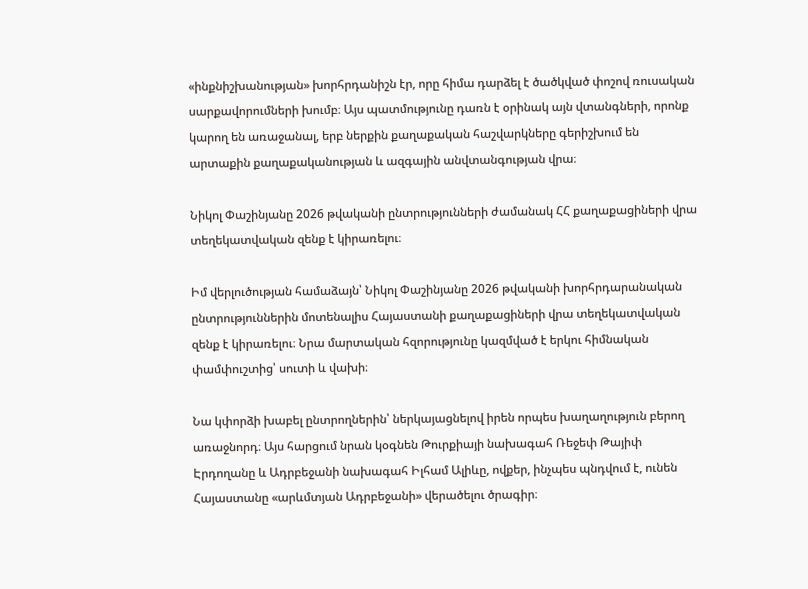«ինքնիշխանության» խորհրդանիշն էր, որը հիմա դարձել է ծածկված փոշով ռուսական սարքավորումների խումբ։ Այս պատմությունը դառն է օրինակ այն վտանգների, որոնք կարող են առաջանալ, երբ ներքին քաղաքական հաշվարկները գերիշխում են արտաքին քաղաքականության և ազգային անվտանգության վրա։

Նիկոլ Փաշինյանը 2026 թվականի ընտրությունների ժամանակ ՀՀ քաղաքացիների վրա տեղեկատվական զենք է կիրառելու։

Իմ վերլուծության համաձայն՝ Նիկոլ Փաշինյանը 2026 թվականի խորհրդարանական ընտրություններին մոտենալիս Հայաստանի քաղաքացիների վրա տեղեկատվական զենք է կիրառելու։ Նրա մարտական հզորությունը կազմված է երկու հիմնական փամփուշտից՝ սուտի և վախի։

Նա կփորձի խաբել ընտրողներին՝ ներկայացնելով իրեն որպես խաղաղություն բերող առաջնորդ։ Այս հարցում նրան կօգնեն Թուրքիայի նախագահ Ռեջեփ Թայիփ Էրդողանը և Ադրբեջանի նախագահ Իլհամ Ալիևը, ովքեր, ինչպես պնդվում է, ունեն Հայաստանը «արևմտյան Ադրբեջանի» վերածելու ծրագիր։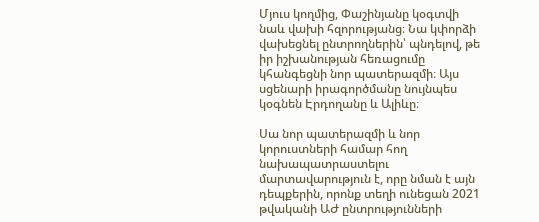Մյուս կողմից, Փաշինյանը կօգտվի նաև վախի հզորությանց։ Նա կփորձի վախեցնել ընտրողներին՝ պնդելով, թե իր իշխանության հեռացումը կհանգեցնի նոր պատերազմի։ Այս սցենարի իրագործմանը նույնպես կօգնեն Էրդողանը և Ալիևը։

Սա նոր պատերազմի և նոր կորուստների համար հող նախապատրաստելու մարտավարություն է, որը նման է այն դեպքերին, որոնք տեղի ունեցան 2021 թվականի ԱԺ ընտրությունների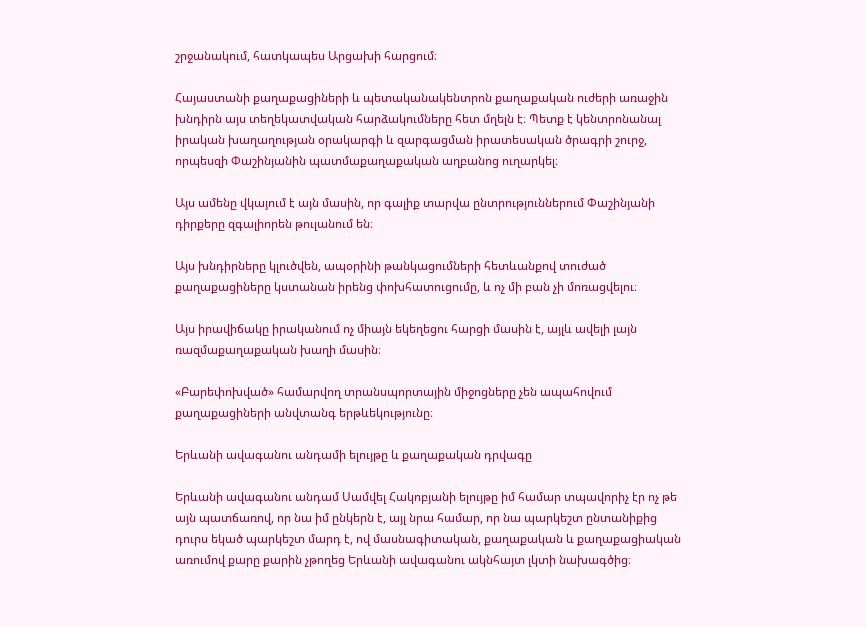շրջանակում, հատկապես Արցախի հարցում։

Հայաստանի քաղաքացիների և պետականակենտրոն քաղաքական ուժերի առաջին խնդիրն այս տեղեկատվական հարձակումները հետ մղելն է։ Պետք է կենտրոնանալ իրական խաղաղության օրակարգի և զարգացման իրատեսական ծրագրի շուրջ, որպեսզի Փաշինյանին պատմաքաղաքական աղբանոց ուղարկել։

Այս ամենը վկայում է այն մասին, որ գալիք տարվա ընտրություններում Փաշինյանի դիրքերը զգալիորեն թուլանում են։

Այս խնդիրները կլուծվեն, ապօրինի թանկացումների հետևանքով տուժած քաղաքացիները կստանան իրենց փոխհատուցումը, և ոչ մի բան չի մոռացվելու։

Այս իրավիճակը իրականում ոչ միայն եկեղեցու հարցի մասին է, այլև ավելի լայն ռազմաքաղաքական խաղի մասին։

«Բարեփոխված» համարվող տրանսպորտային միջոցները չեն ապահովում քաղաքացիների անվտանգ երթևեկությունը։

Երևանի ավագանու անդամի ելույթը և քաղաքական դրվագը

Երևանի ավագանու անդամ Սամվել Հակոբյանի ելույթը իմ համար տպավորիչ էր ոչ թե այն պատճառով, որ նա իմ ընկերն է, այլ նրա համար, որ նա պարկեշտ ընտանիքից դուրս եկած պարկեշտ մարդ է, ով մասնագիտական, քաղաքական և քաղաքացիական առումով քարը քարին չթողեց Երևանի ավագանու ակնհայտ լկտի նախագծից։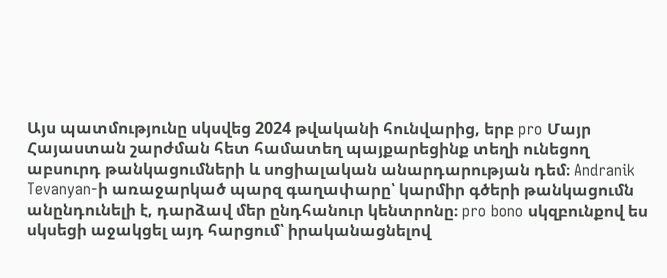Այս պատմությունը սկսվեց 2024 թվականի հունվարից, երբ pro Մայր Հայաստան շարժման հետ համատեղ պայքարեցինք տեղի ունեցող աբսուրդ թանկացումների և սոցիալական անարդարության դեմ։ Andranik Tevanyan-ի առաջարկած պարզ գաղափարը՝ կարմիր գծերի թանկացումն անընդունելի է, դարձավ մեր ընդհանուր կենտրոնը։ pro bono սկզբունքով ես սկսեցի աջակցել այդ հարցում՝ իրականացնելով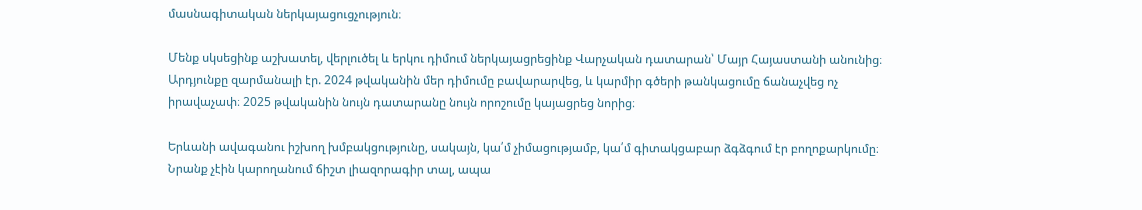մասնագիտական ներկայացուցչություն։

Մենք սկսեցինք աշխատել, վերլուծել և երկու դիմում ներկայացրեցինք Վարչական դատարան՝ Մայր Հայաստանի անունից։ Արդյունքը զարմանալի էր. 2024 թվականին մեր դիմումը բավարարվեց, և կարմիր գծերի թանկացումը ճանաչվեց ոչ իրավաչափ։ 2025 թվականին նույն դատարանը նույն որոշումը կայացրեց նորից։

Երևանի ավագանու իշխող խմբակցությունը, սակայն, կա՛մ չիմացությամբ, կա՛մ գիտակցաբար ձգձգում էր բողոքարկումը։ Նրանք չէին կարողանում ճիշտ լիազորագիր տալ, ապա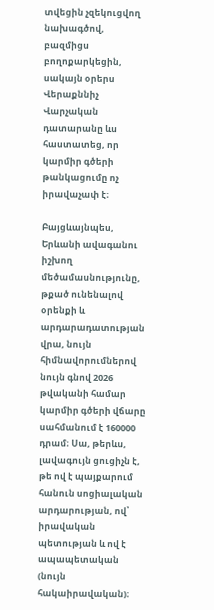տվեցին չզեկուցվող նախագծով, բազմիցս բողոքարկեցին, սակայն օրերս Վերաքննիչ Վարչական դատարանը ևս հաստատեց, որ կարմիր գծերի թանկացումը ոչ իրավաչափ է։

Բայցևայնպես, Երևանի ավագանու իշխող մեծամասնությունը, թքած ունենալով օրենքի և արդարադատության վրա, նույն հիմնավորումներով նույն գնով 2026 թվականի համար կարմիր գծերի վճարը սահմանում է 160000 դրամ։ Սա, թերևս, լավագույն ցուցիչն է, թե ով է պայքարում հանուն սոցիալական արդարության, ով՝ իրավական պետության և ով է ապապետական (նույն հակաիրավական)։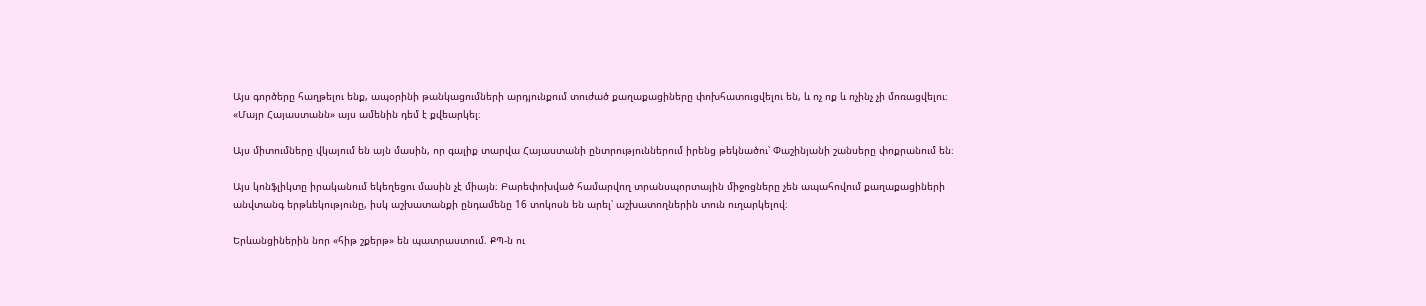Այս գործերը հաղթելու ենք, ապօրինի թանկացումների արդյունքում տուժած քաղաքացիները փոխհատուցվելու են, և ոչ ոք և ոչինչ չի մոռացվելու։ «Մայր Հայաստանն» այս ամենին դեմ է քվեարկել։

Այս միտումները վկայում են այն մասին, որ գալիք տարվա Հայաստանի ընտրություններում իրենց թեկնածու՝ Փաշինյանի շանսերը փոքրանում են։

Այս կոնֆլիկտը իրականում եկեղեցու մասին չէ միայն։ Բարեփոխված համարվող տրանսպորտային միջոցները չեն ապահովում քաղաքացիների անվտանգ երթևեկությունը, իսկ աշխատանքի ընդամենը 16 տոկոսն են արել՝ աշխատողներին տուն ուղարկելով։

Երևանցիներին նոր «հիթ շքերթ» են պատրաստում. ՔՊ-ն ու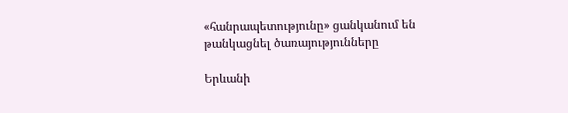«հանրապետությունը» ցանկանում են թանկացնել ծառայությունները

Երևանի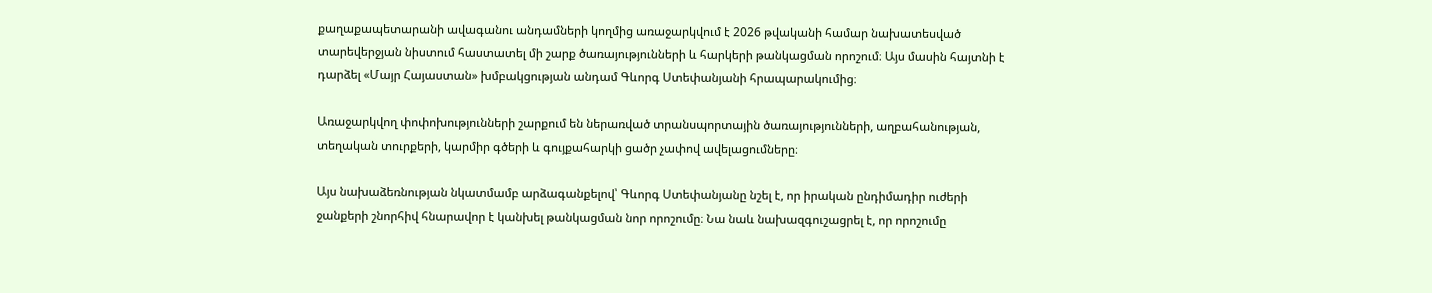քաղաքապետարանի ավագանու անդամների կողմից առաջարկվում է 2026 թվականի համար նախատեսված տարեվերջյան նիստում հաստատել մի շարք ծառայությունների և հարկերի թանկացման որոշում։ Այս մասին հայտնի է դարձել «Մայր Հայաստան» խմբակցության անդամ Գևորգ Ստեփանյանի հրապարակումից։

Առաջարկվող փոփոխությունների շարքում են ներառված տրանսպորտային ծառայությունների, աղբահանության, տեղական տուրքերի, կարմիր գծերի և գույքահարկի ցածր չափով ավելացումները։

Այս նախաձեռնության նկատմամբ արձագանքելով՝ Գևորգ Ստեփանյանը նշել է, որ իրական ընդիմադիր ուժերի ջանքերի շնորհիվ հնարավոր է կանխել թանկացման նոր որոշումը։ Նա նաև նախազգուշացրել է, որ որոշումը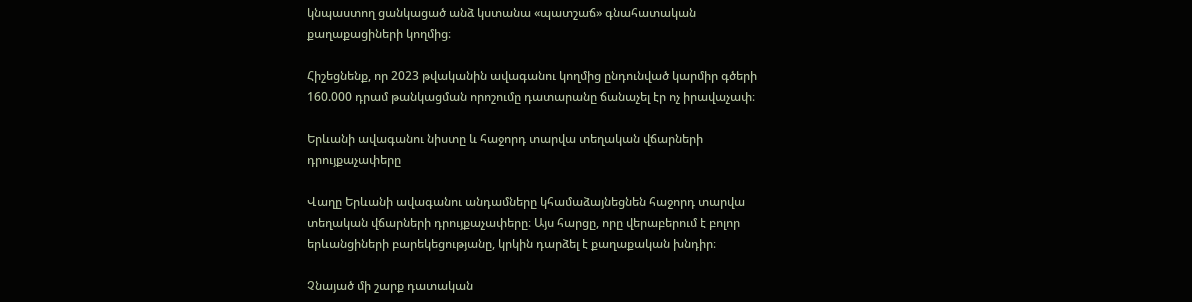կնպաստող ցանկացած անձ կստանա «պատշաճ» գնահատական քաղաքացիների կողմից։

Հիշեցնենք, որ 2023 թվականին ավագանու կողմից ընդունված կարմիր գծերի 160.000 դրամ թանկացման որոշումը դատարանը ճանաչել էր ոչ իրավաչափ։

Երևանի ավագանու նիստը և հաջորդ տարվա տեղական վճարների դրույքաչափերը

Վաղը Երևանի ավագանու անդամները կհամաձայնեցնեն հաջորդ տարվա տեղական վճարների դրույքաչափերը։ Այս հարցը, որը վերաբերում է բոլոր երևանցիների բարեկեցությանը, կրկին դարձել է քաղաքական խնդիր։

Չնայած մի շարք դատական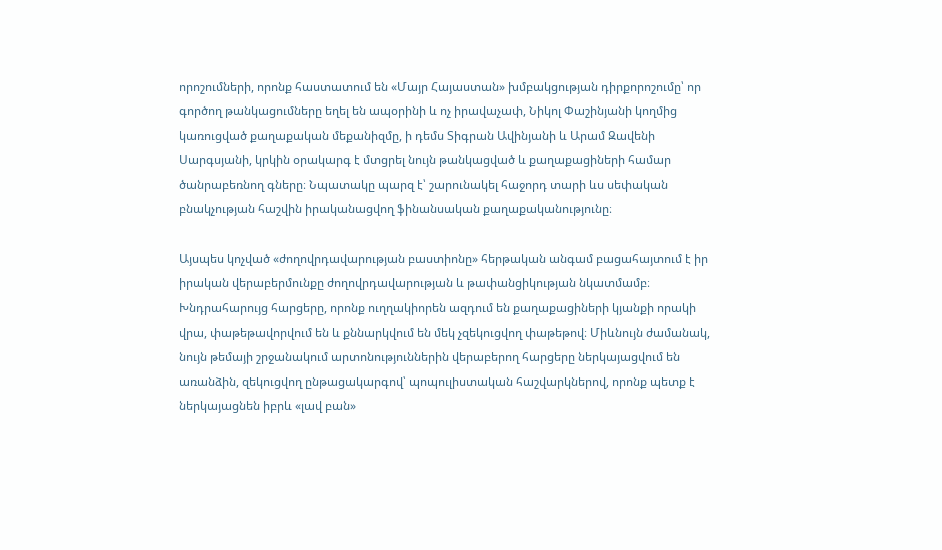որոշումների, որոնք հաստատում են «Մայր Հայաստան» խմբակցության դիրքորոշումը՝ որ գործող թանկացումները եղել են ապօրինի և ոչ իրավաչափ, Նիկոլ Փաշինյանի կողմից կառուցված քաղաքական մեքանիզմը, ի դեմս Տիգրան Ավինյանի և Արամ Զավենի Սարգսյանի, կրկին օրակարգ է մտցրել նույն թանկացված և քաղաքացիների համար ծանրաբեռնող գները։ Նպատակը պարզ է՝ շարունակել հաջորդ տարի ևս սեփական բնակչության հաշվին իրականացվող ֆինանսական քաղաքականությունը։

Այսպես կոչված «ժողովրդավարության բաստիոնը» հերթական անգամ բացահայտում է իր իրական վերաբերմունքը ժողովրդավարության և թափանցիկության նկատմամբ։ Խնդրահարույց հարցերը, որոնք ուղղակիորեն ազդում են քաղաքացիների կյանքի որակի վրա, փաթեթավորվում են և քննարկվում են մեկ չզեկուցվող փաթեթով։ Միևնույն ժամանակ, նույն թեմայի շրջանակում արտոնություններին վերաբերող հարցերը ներկայացվում են առանձին, զեկուցվող ընթացակարգով՝ պոպուլիստական հաշվարկներով, որոնք պետք է ներկայացնեն իբրև «լավ բան»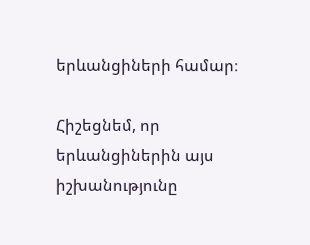երևանցիների համար։

Հիշեցնեմ, որ երևանցիներին այս իշխանությունը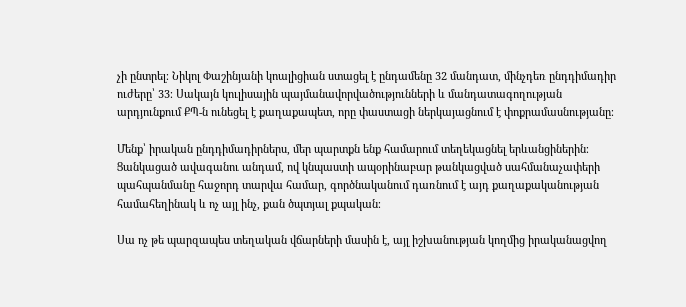չի ընտրել։ Նիկոլ Փաշինյանի կոալիցիան ստացել է ընդամենը 32 մանդատ, մինչդեռ ընդդիմադիր ուժերը՝ 33։ Սակայն կուլիսային պայմանավորվածությունների և մանդատագողության արդյունքում ՔՊ-ն ունեցել է քաղաքապետ, որը փաստացի ներկայացնում է փոքրամասնությանը։

Մենք՝ իրական ընդդիմադիրներս, մեր պարտքն ենք համարում տեղեկացնել երևանցիներին։ Ցանկացած ավագանու անդամ, ով կնպաստի ապօրինաբար թանկացված սահմանաչափերի պահպանմանը հաջորդ տարվա համար, գործնականում դառնում է այդ քաղաքականության համահեղինակ և ոչ այլ ինչ, քան ծպտյալ քպական։

Սա ոչ թե պարզապես տեղական վճարների մասին է, այլ իշխանության կողմից իրականացվող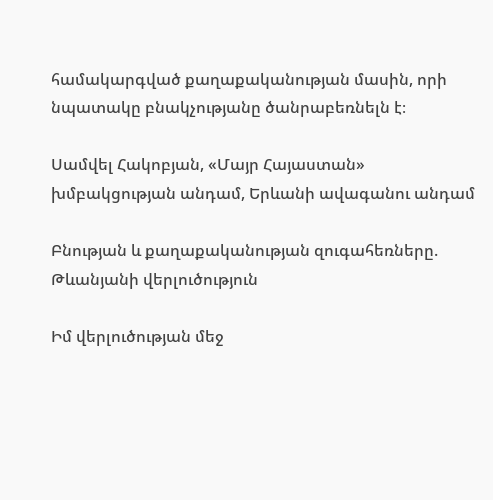համակարգված քաղաքականության մասին, որի նպատակը բնակչությանը ծանրաբեռնելն է։

Սամվել Հակոբյան, «Մայր Հայաստան» խմբակցության անդամ, Երևանի ավագանու անդամ

Բնության և քաղաքականության զուգահեռները. Թևանյանի վերլուծություն

Իմ վերլուծության մեջ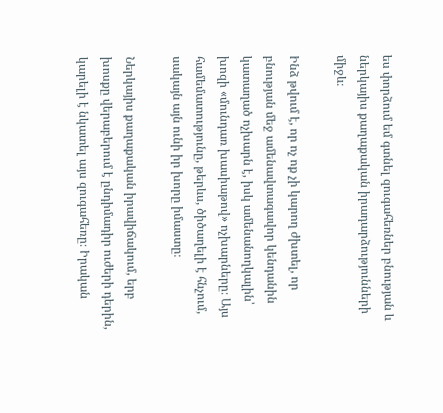ես փորձում եմ գտնել զուգահեռներ բնության և ներկայիս քաղաքական իրադարձությունների միջև։

Ինձ թվում է, որ ոչ ոք չի կարող ժխտել, որ բնության մեջ ամենավտագավոր կենդանին կատաղած ոչխարն է, իսկ ամենանողկալին՝ խոզի «մունդառ խասիաթով» ոչխարները։ Այս համեմատությունը, թերևս, ծիծաղելի է հնչում, սակայն այն ունի իր խորը իմաստը։

Ներկայիս քաղաքական իրավիճակում, երբ խոսքը վերաբերում է ընդիմադիր ուժերի դերին, կարելի է նկատել այս զուգահեռը։ Իրական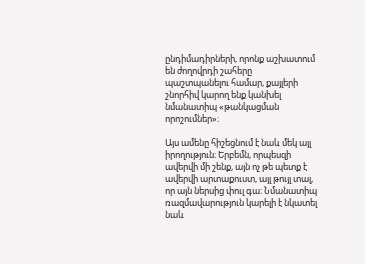ընդիմադիրների, որոնք աշխատում են ժողովրդի շահերը պաշտպանելու համար, քայլերի շնորհիվ կարող ենք կանխել նմանատիպ «թանկացման որոշումներ»։

Այս ամենը հիշեցնում է նաև մեկ այլ իրողություն։ Երբեմն, որպեսզի ավերվի մի շենք, այն ոչ թե պետք է ավերվի արտաքուստ, այլ թույլ տալ, որ այն ներսից փուլ գա։ Նմանատիպ ռազմավարություն կարելի է նկատել նաև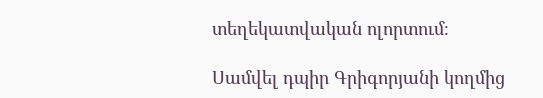տեղեկատվական ոլորտում։

Սամվել դպիր Գրիգորյանի կողմից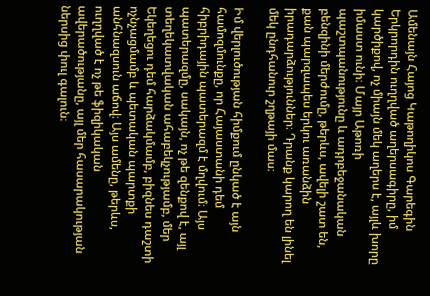Ամենայն Հայոց Կաթողիկոս Գարեգին Երկրորդին ուղղված աղերսագիրը, իմ կարծիքով, ոչ միայն մեկ աղերս է, այլև խորը իմաստ ունի։ Մայր Աթոռի պաշտպանությունը և ադրբեջանական բենզինի մերժումը, թերևս, ավելի շատ են, քան պարզապես երկու առանձին իրադարձություններ։ Դրանք կարող են լինել մեկ ընդհանուր շղթայի մաս։

Իմ վերլուծության հիմքում ընկած է այն համոզմունքը, որ Հայաստանի դեմ հիբրիդային պատերազմ է մղվում։ Այս պատերազմը, սակայն, ոչ թե զենքով է, այլ տեղեկատվական ահաբեկչությամբ, մեր Եկեղեցու դեմ հարձակմամբ, բիզնես դաշտի ոչնչացմամբ և պետական պարտքի անհնազսուն աճով։ Այս ամենը, թերևս, ուղղված է ոչ թե ֆիզիկական ավերածությանը, այլ մեր հասարակության ներսից փուլ գալուն։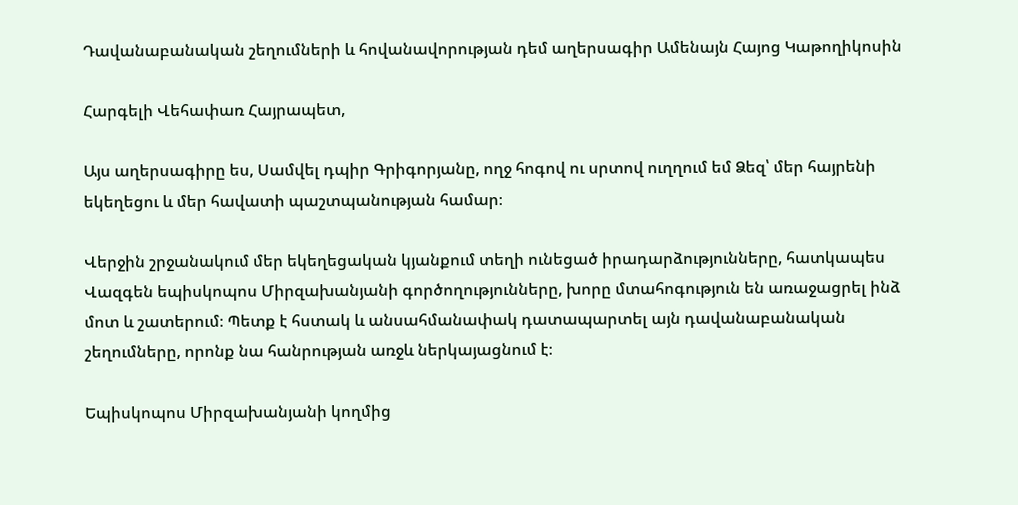Դավանաբանական շեղումների և հովանավորության դեմ աղերսագիր Ամենայն Հայոց Կաթողիկոսին

Հարգելի Վեհափառ Հայրապետ,

Այս աղերսագիրը ես, Սամվել դպիր Գրիգորյանը, ողջ հոգով ու սրտով ուղղում եմ Ձեզ՝ մեր հայրենի եկեղեցու և մեր հավատի պաշտպանության համար։

Վերջին շրջանակում մեր եկեղեցական կյանքում տեղի ունեցած իրադարձությունները, հատկապես Վազգեն եպիսկոպոս Միրզախանյանի գործողությունները, խորը մտահոգություն են առաջացրել ինձ մոտ և շատերում։ Պետք է հստակ և անսահմանափակ դատապարտել այն դավանաբանական շեղումները, որոնք նա հանրության առջև ներկայացնում է։

Եպիսկոպոս Միրզախանյանի կողմից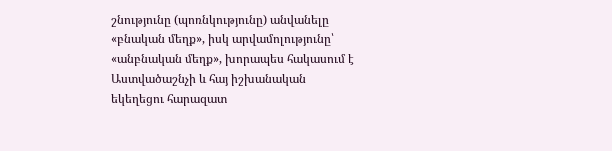շնությունը (պոռնկությունը) անվանելը «բնական մեղք», իսկ արվամոլությունը՝ «անբնական մեղք», խորապես հակասում է Աստվածաշնչի և հայ իշխանական եկեղեցու հարազատ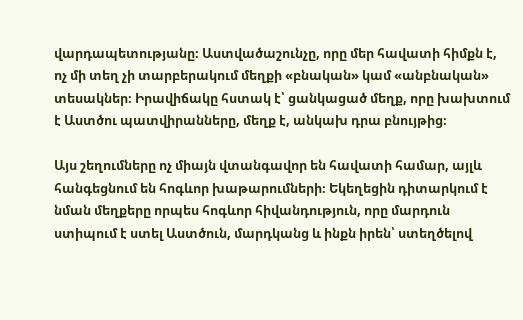վարդապետությանը։ Աստվածաշունչը, որը մեր հավատի հիմքն է, ոչ մի տեղ չի տարբերակում մեղքի «բնական» կամ «անբնական» տեսակներ։ Իրավիճակը հստակ է՝ ցանկացած մեղք, որը խախտում է Աստծու պատվիրանները, մեղք է, անկախ դրա բնույթից։

Այս շեղումները ոչ միայն վտանգավոր են հավատի համար, այլև հանգեցնում են հոգևոր խաթարումների։ Եկեղեցին դիտարկում է նման մեղքերը որպես հոգևոր հիվանդություն, որը մարդուն ստիպում է ստել Աստծուն, մարդկանց և ինքն իրեն՝ ստեղծելով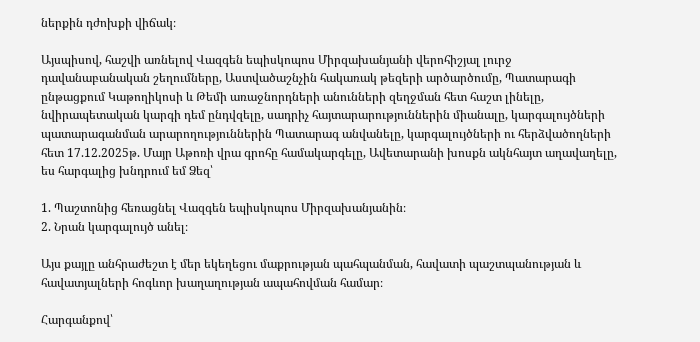ներքին դժոխքի վիճակ։

Այսպիսով, հաշվի առնելով Վազգեն եպիսկոպոս Միրզախանյանի վերոհիշյալ լուրջ դավանաբանական շեղումները, Աստվածաշնչին հակառակ թեզերի արծարծումը, Պատարագի ընթացքում Կաթողիկոսի և Թեմի առաջնորդների անունների զեղջման հետ հաշտ լինելը, նվիրապետական կարգի դեմ ընդվզելը, սադրիչ հայտարարություններին միանալը, կարգալույծների պատարագանման արարողություններին Պատարագ անվանելը, կարգալույծների ու հերձվածողների հետ 17.12.2025թ. Մայր Աթոռի վրա գրոհը համակարգելը, Ավետարանի խոսքն ակնհայտ աղավաղելը, ես հարգալից խնդրում եմ Ձեզ՝

1. Պաշտոնից հեռացնել Վազգեն եպիսկոպոս Միրզախանյանին։
2. Նրան կարգալույծ անել։

Այս քայլը անհրաժեշտ է մեր եկեղեցու մաքրության պահպանման, հավատի պաշտպանության և հավատյալների հոգևոր խաղաղության ապահովման համար։

Հարգանքով՝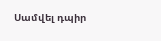Սամվել դպիր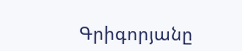Գրիգորյանը